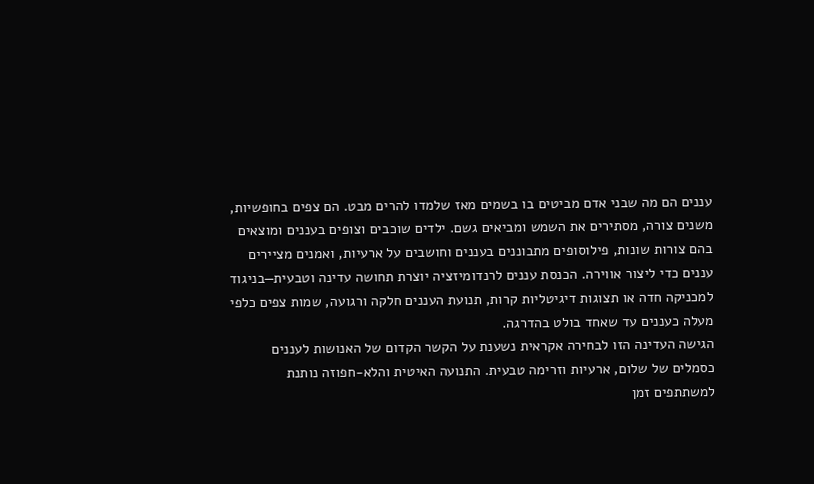עננים הם מה שבני אדם מביטים בו בשמים מאז שלמדו להרים מבט. הם צפים בחופשיות, משנים צורה, מסתירים את השמש ומביאים גשם. ילדים שוכבים וצופים בעננים ומוצאים בהם צורות שונות, פילוסופים מתבוננים בעננים וחושבים על ארעיות, ואמנים מציירים עננים כדי ליצור אווירה. הכנסת עננים לרנדומיזציה יוצרת תחושה עדינה וטבעית—בניגוד למכניקה חדה או תצוגות דיגיטליות קרות, תנועת העננים חלקה ורגועה, שמות צפים כלפי מעלה כעננים עד שאחד בולט בהדרגה.
הגישה העדינה הזו לבחירה אקראית נשענת על הקשר הקדום של האנושות לעננים כסמלים של שלום, ארעיות וזרימה טבעית. התנועה האיטית והלא-חפוזה נותנת למשתתפים זמן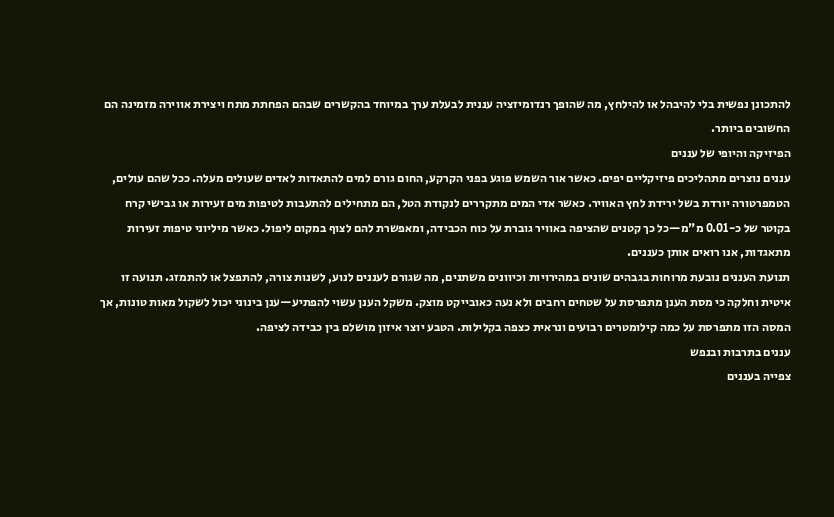להתכונן נפשית בלי להיבהל או להילחץ, מה שהופך רנדומיזציה עננית לבעלת ערך במיוחד בהקשרים שבהם הפחתת מתח ויצירת אווירה מזמינה הם החשובים ביותר.
הפיזיקה והיופי של עננים
עננים נוצרים מתהליכים פיזיקליים יפים. כאשר אור השמש פוגע בפני הקרקע, החום גורם למים להתאדות לאדים שעולים מעלה. ככל שהם עולים, הטמפרטורה יורדת בשל ירידת לחץ האוויר. כאשר אדי המים מתקררים לנקודת הטל, הם מתחילים להתעבות לטיפות מים זעירות או גבישי קרח בקוטר של כ-0.01 מ"מ—כל כך קטנים שהציפה באוויר גוברת על כוח הכבידה, ומאפשרת להם לצוף במקום ליפול. כאשר מיליוני טיפות זעירות מתאגדות, אנו רואים אותן כעננים.
תנועת העננים נובעת מרוחות בגבהים שונים במהירויות וכיוונים משתנים, מה שגורם לעננים לנוע, לשנות צורה, להתפצל או להתמזג. תנועה זו איטית וחלקה כי מסת הענן מתפרסת על שטחים רחבים ולא נעה כאובייקט מוצק. משקל הענן עשוי להפתיע—ענן בינוני יכול לשקול מאות טונות, אך המסה הזו מתפרסת על כמה קילומטרים רבועים ונראית כצפה בקלילות. הטבע יוצר איזון מושלם בין כבידה לציפה.
עננים בתרבות ובנפש
צפייה בעננים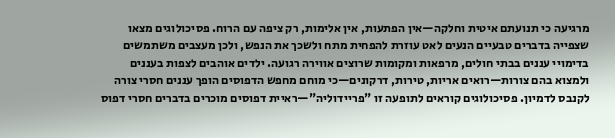מרגיעה כי תנועתם איטית וחלקה—אין הפתעות, אין אלימות, רק ציפה עם הרוח. פסיכולוגים מצאו שצפייה בדברים טבעיים הנעים לאט עוזרת להפחית מתח ולשכך את הנפש, ולכן מעצבים משתמשים בדימויי עננים בבתי חולים, מרפאות ומקומות שרוצים אווירה רגועה. ילדים אוהבים לצפות בעננים ולמצוא בהם צורות—רואים אריות, טירות, דרקונים—כי מוחם מחפש הדפוסים הופך עננים חסרי צורה לקנבס לדמיון. פסיכולוגים קוראים לתופעה זו "פריידוליה"—ראיית דפוסים מוכרים בדברים חסרי דפוס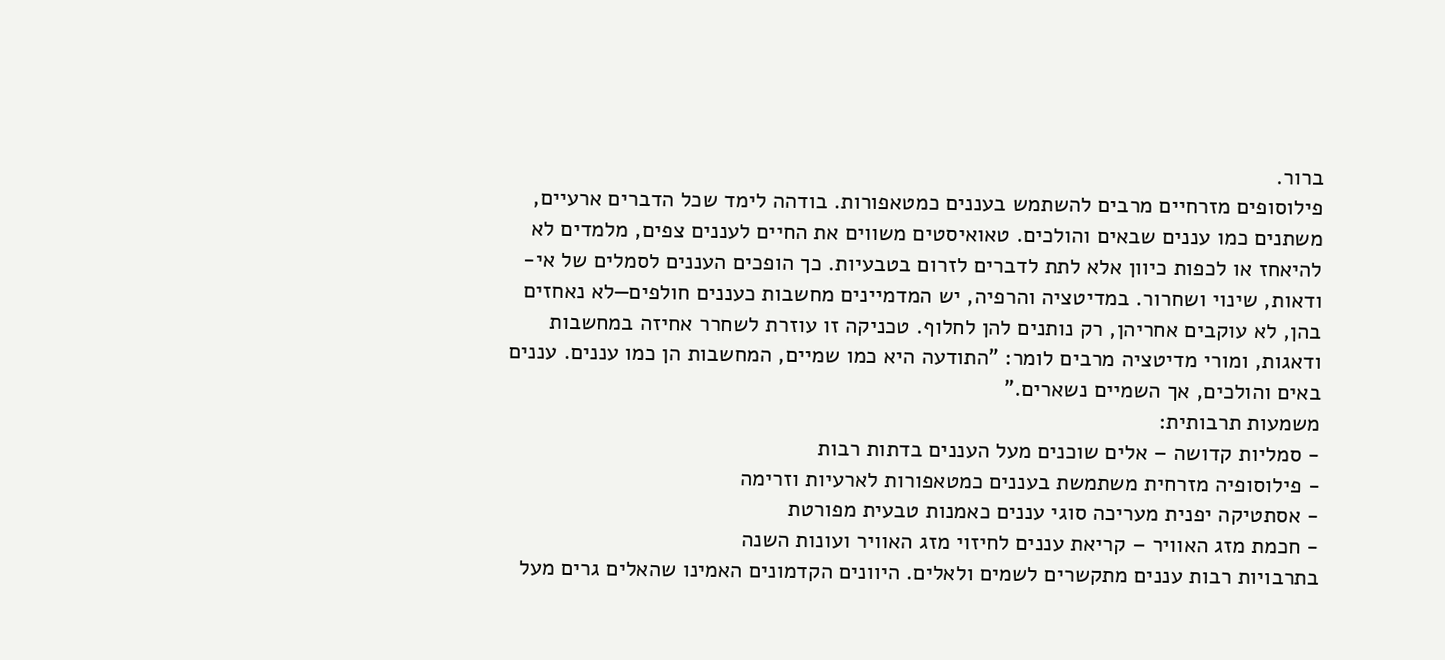ברור.
פילוסופים מזרחיים מרבים להשתמש בעננים כמטאפורות. בודהה לימד שכל הדברים ארעיים, משתנים כמו עננים שבאים והולכים. טאואיסטים משווים את החיים לעננים צפים, מלמדים לא להיאחז או לכפות כיוון אלא לתת לדברים לזרום בטבעיות. כך הופכים העננים לסמלים של אי-ודאות, שינוי ושחרור. במדיטציה והרפיה, יש המדמיינים מחשבות כעננים חולפים—לא נאחזים בהן, לא עוקבים אחריהן, רק נותנים להן לחלוף. טכניקה זו עוזרת לשחרר אחיזה במחשבות ודאגות, ומורי מדיטציה מרבים לומר: "התודעה היא כמו שמיים, המחשבות הן כמו עננים. עננים באים והולכים, אך השמיים נשארים."
משמעות תרבותית:
- סמליות קדושה – אלים שוכנים מעל העננים בדתות רבות
- פילוסופיה מזרחית משתמשת בעננים כמטאפורות לארעיות וזרימה
- אסתטיקה יפנית מעריכה סוגי עננים כאמנות טבעית מפורטת
- חכמת מזג האוויר – קריאת עננים לחיזוי מזג האוויר ועונות השנה
בתרבויות רבות עננים מתקשרים לשמים ולאלים. היוונים הקדמונים האמינו שהאלים גרים מעל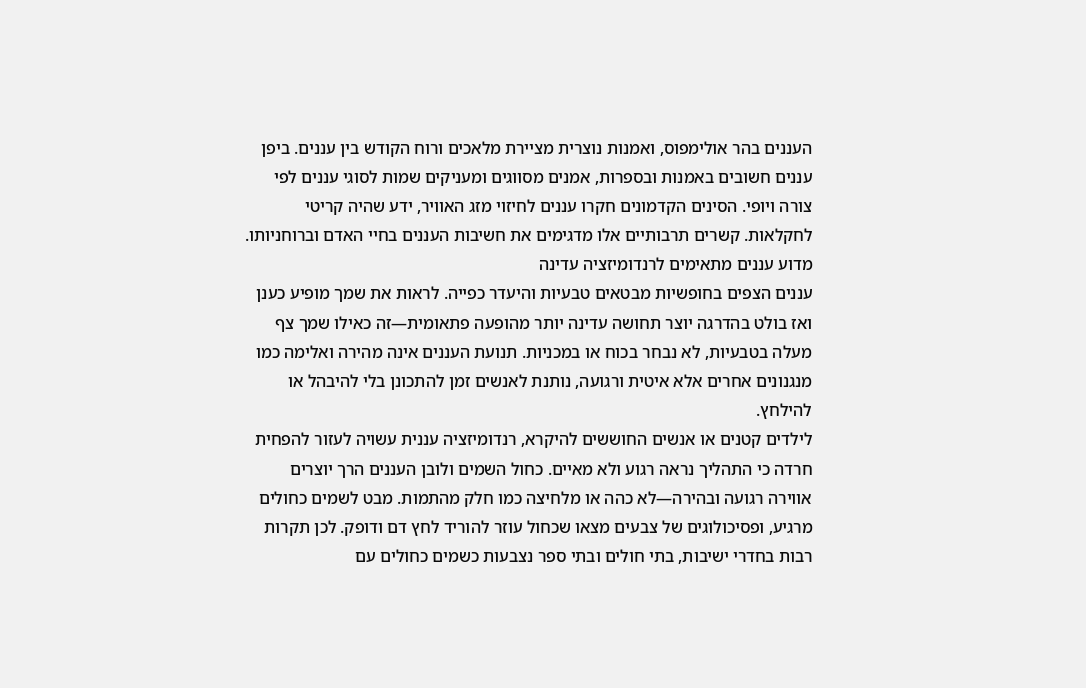העננים בהר אולימפוס, ואמנות נוצרית מציירת מלאכים ורוח הקודש בין עננים. ביפן עננים חשובים באמנות ובספרות, אמנים מסווגים ומעניקים שמות לסוגי עננים לפי צורה ויופי. הסינים הקדמונים חקרו עננים לחיזוי מזג האוויר, ידע שהיה קריטי לחקלאות. קשרים תרבותיים אלו מדגימים את חשיבות העננים בחיי האדם וברוחניותו.
מדוע עננים מתאימים לרנדומיזציה עדינה
עננים הצפים בחופשיות מבטאים טבעיות והיעדר כפייה. לראות את שמך מופיע כענן ואז בולט בהדרגה יוצר תחושה עדינה יותר מהופעה פתאומית—זה כאילו שמך צף מעלה בטבעיות, לא נבחר בכוח או במכניות. תנועת העננים אינה מהירה ואלימה כמו מנגנונים אחרים אלא איטית ורגועה, נותנת לאנשים זמן להתכונן בלי להיבהל או להילחץ.
לילדים קטנים או אנשים החוששים להיקרא, רנדומיזציה עננית עשויה לעזור להפחית חרדה כי התהליך נראה רגוע ולא מאיים. כחול השמים ולובן העננים הרך יוצרים אווירה רגועה ובהירה—לא כהה או מלחיצה כמו חלק מהתמות. מבט לשמים כחולים מרגיע, ופסיכולוגים של צבעים מצאו שכחול עוזר להוריד לחץ דם ודופק. לכן תקרות רבות בחדרי ישיבות, בתי חולים ובתי ספר נצבעות כשמים כחולים עם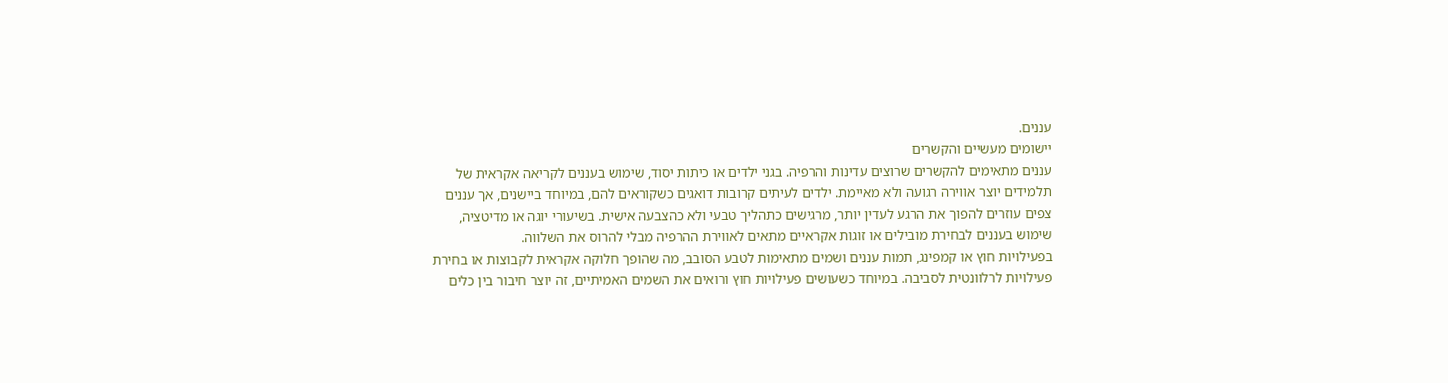עננים.
יישומים מעשיים והקשרים
עננים מתאימים להקשרים שרוצים עדינות והרפיה. בגני ילדים או כיתות יסוד, שימוש בעננים לקריאה אקראית של תלמידים יוצר אווירה רגועה ולא מאיימת. ילדים לעיתים קרובות דואגים כשקוראים להם, במיוחד ביישנים, אך עננים צפים עוזרים להפוך את הרגע לעדין יותר, מרגישים כתהליך טבעי ולא כהצבעה אישית. בשיעורי יוגה או מדיטציה, שימוש בעננים לבחירת מובילים או זוגות אקראיים מתאים לאווירת ההרפיה מבלי להרוס את השלווה.
בפעילויות חוץ או קמפינג, תמות עננים ושמים מתאימות לטבע הסובב, מה שהופך חלוקה אקראית לקבוצות או בחירת פעילויות לרלוונטית לסביבה. במיוחד כשעושים פעילויות חוץ ורואים את השמים האמיתיים, זה יוצר חיבור בין כלים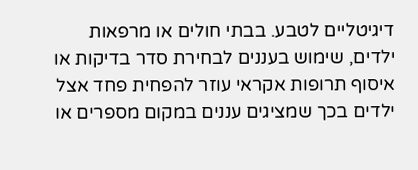דיגיטליים לטבע. בבתי חולים או מרפאות ילדים, שימוש בעננים לבחירת סדר בדיקות או איסוף תרופות אקראי עוזר להפחית פחד אצל ילדים בכך שמציגים עננים במקום מספרים או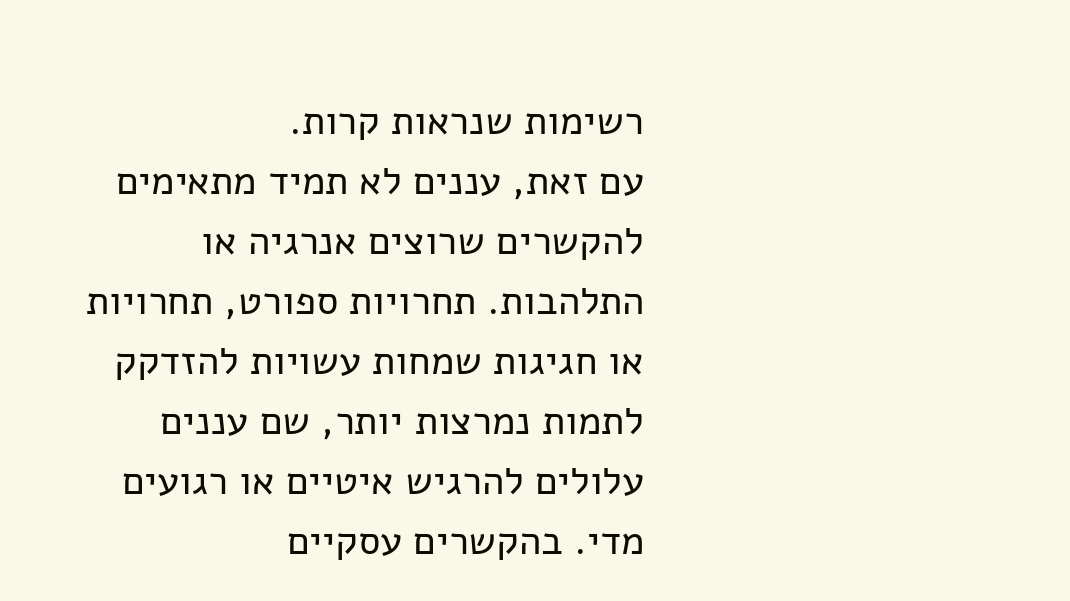רשימות שנראות קרות.
עם זאת, עננים לא תמיד מתאימים להקשרים שרוצים אנרגיה או התלהבות. תחרויות ספורט, תחרויות או חגיגות שמחות עשויות להזדקק לתמות נמרצות יותר, שם עננים עלולים להרגיש איטיים או רגועים מדי. בהקשרים עסקיים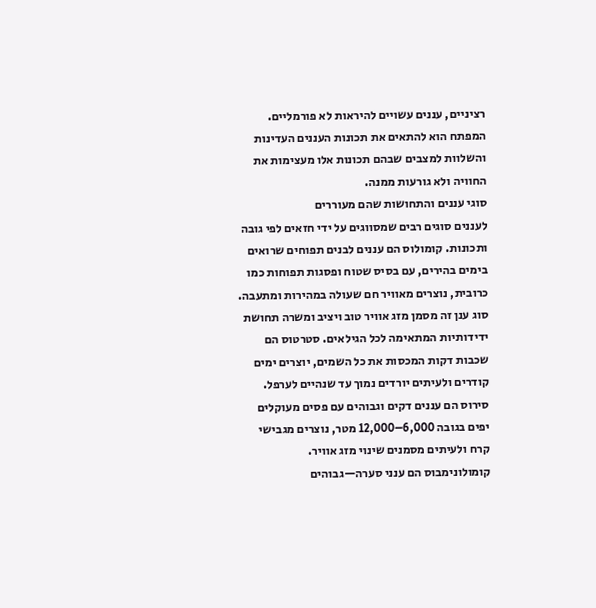רציניים, עננים עשויים להיראות לא פורמליים. המפתח הוא להתאים את תכונות העננים העדינות והשלוות למצבים שבהם תכונות אלו מעצימות את החוויה ולא גורעות ממנה.
סוגי עננים והתחושות שהם מעוררים
לעננים סוגים רבים שמסווגים על ידי חזאים לפי גובה ותכונות. קומולוס הם עננים לבנים תפוחים שרואים בימים בהירים, עם בסיס שטוח ופסגות תפוחות כמו כרובית, נוצרים מאוויר חם שעולה במהירות ומתעבה. סוג ענן זה מסמן מזג אוויר טוב ויציב ומשרה תחושת ידידותיות המתאימה לכל הגילאים. סטרטוס הם שכבות דקות המכסות את כל השמים, יוצרים ימים קודרים ולעיתים יורדים נמוך עד שנהיים לערפל. סירוס הם עננים דקים וגבוהים עם פסים מעוקלים יפים בגובה 6,000–12,000 מטר, נוצרים מגבישי קרח ולעיתים מסמנים שינוי מזג אוויר.
קומולונימבוס הם ענני סערה—גבוהים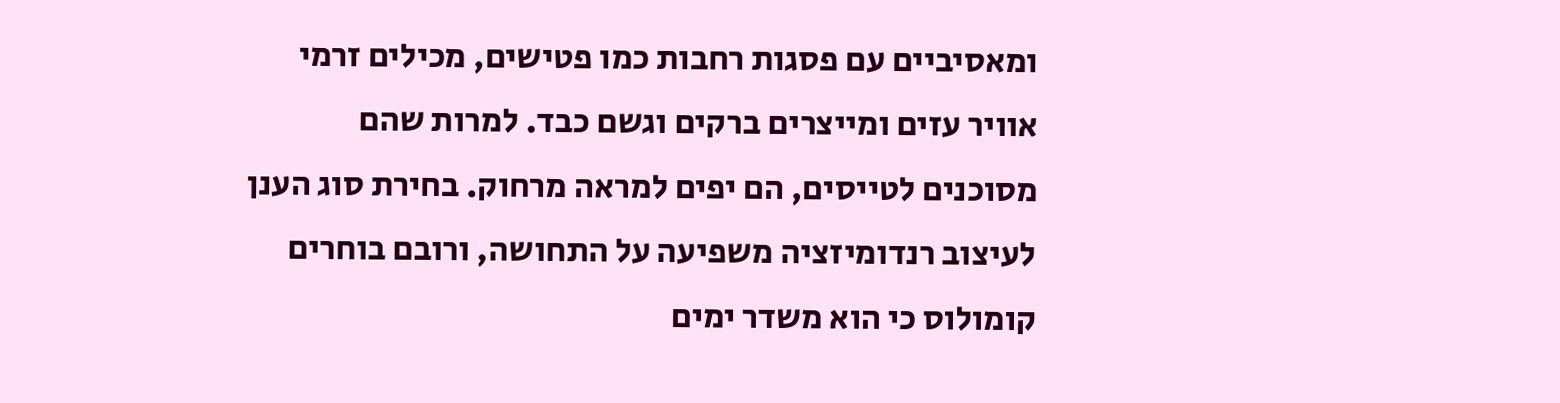ומאסיביים עם פסגות רחבות כמו פטישים, מכילים זרמי אוויר עזים ומייצרים ברקים וגשם כבד. למרות שהם מסוכנים לטייסים, הם יפים למראה מרחוק. בחירת סוג הענן לעיצוב רנדומיזציה משפיעה על התחושה, ורובם בוחרים קומולוס כי הוא משדר ימים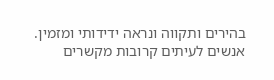בהירים ותקווה ונראה ידידותי ומזמין.
אנשים לעיתים קרובות מקשרים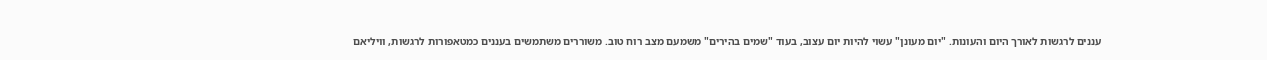עננים לרגשות לאורך היום והעונות. "יום מעונן" עשוי להיות יום עצוב, בעוד "שמים בהירים" משמעם מצב רוח טוב. משוררים משתמשים בעננים כמטאפורות לרגשות, וויליאם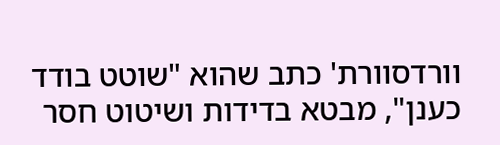וורדסוורת' כתב שהוא "שוטט בודד כענן", מבטא בדידות ושיטוט חסר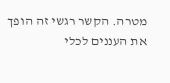מטרה. הקשר רגשי זה הופך את העננים לכלי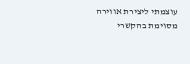עוצמתי ליצירת אווירה מסוימת בהקשרי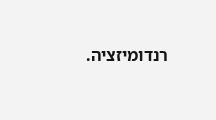רנדומיזציה.